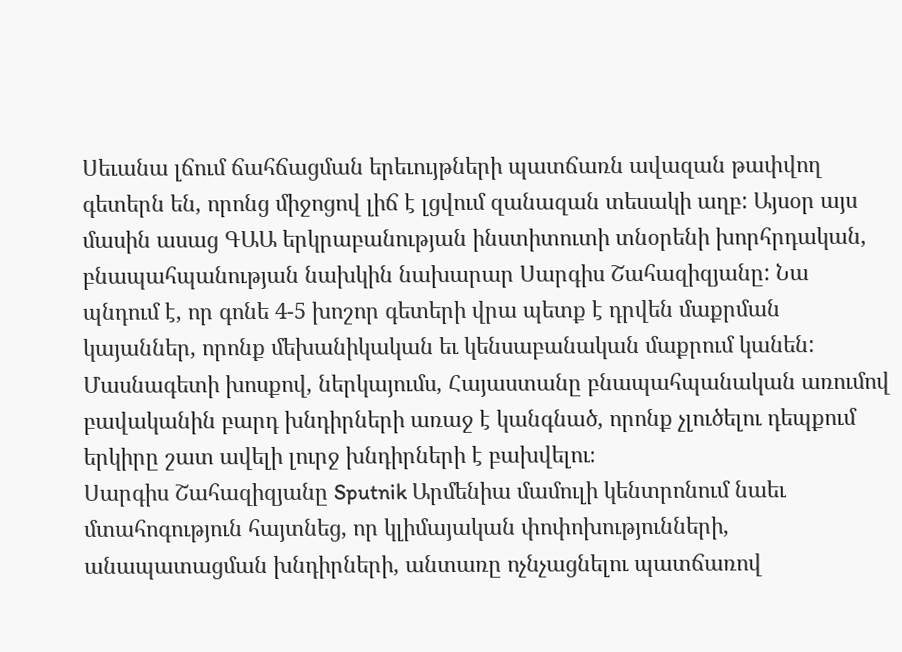Սեւանա լճում ճահճացման երեւույթների պատճառն ավազան թափվող գետերն են, որոնց միջոցով լիճ է լցվում զանազան տեսակի աղբ: Այսօր այս մասին ասաց ԳԱԱ երկրաբանության ինստիտուտի տնօրենի խորհրդական, բնապահպանության նախկին նախարար Սարգիս Շահազիզյանը: Նա պնդում է, որ գոնե 4-5 խոշոր գետերի վրա պետք է դրվեն մաքրման կայաններ, որոնք մեխանիկական եւ կենսաբանական մաքրում կանեն: Մասնագետի խոսքով, ներկայումս, Հայաստանը բնապահպանական առումով բավականին բարդ խնդիրների առաջ է կանգնած, որոնք չլուծելու դեպքում երկիրը շատ ավելի լուրջ խնդիրների է բախվելու։
Սարգիս Շահազիզյանը Sputnik Արմենիա մամուլի կենտրոնում նաեւ մտահոգություն հայտնեց, որ կլիմայական փոփոխությունների, անապատացման խնդիրների, անտառը ոչնչացնելու պատճառով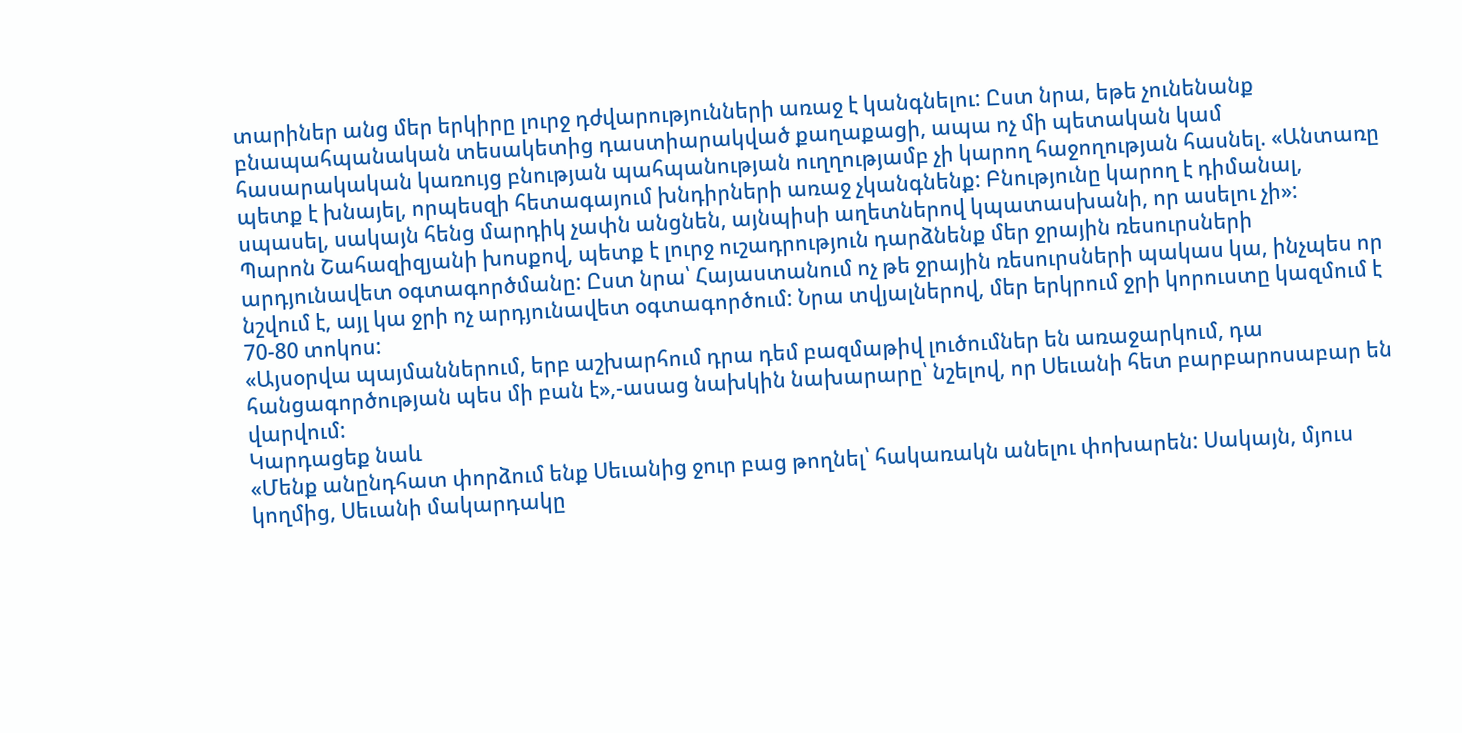տարիներ անց մեր երկիրը լուրջ դժվարությունների առաջ է կանգնելու: Ըստ նրա, եթե չունենանք բնապահպանական տեսակետից դաստիարակված քաղաքացի, ապա ոչ մի պետական կամ հասարակական կառույց բնության պահպանության ուղղությամբ չի կարող հաջողության հասնել. «Անտառը պետք է խնայել, որպեսզի հետագայում խնդիրների առաջ չկանգնենք: Բնությունը կարող է դիմանալ, սպասել, սակայն հենց մարդիկ չափն անցնեն, այնպիսի աղետներով կպատասխանի, որ ասելու չի»:
Պարոն Շահազիզյանի խոսքով, պետք է լուրջ ուշադրություն դարձնենք մեր ջրային ռեսուրսների արդյունավետ օգտագործմանը: Ըստ նրա՝ Հայաստանում ոչ թե ջրային ռեսուրսների պակաս կա, ինչպես որ նշվում է, այլ կա ջրի ոչ արդյունավետ օգտագործում: Նրա տվյալներով, մեր երկրում ջրի կորուստը կազմում է 70-80 տոկոս:
«Այսօրվա պայմաններում, երբ աշխարհում դրա դեմ բազմաթիվ լուծումներ են առաջարկում, դա հանցագործության պես մի բան է»,-ասաց նախկին նախարարը՝ նշելով, որ Սեւանի հետ բարբարոսաբար են վարվում:
Կարդացեք նաև
«Մենք անընդհատ փորձում ենք Սեւանից ջուր բաց թողնել՝ հակառակն անելու փոխարեն: Սակայն, մյուս կողմից, Սեւանի մակարդակը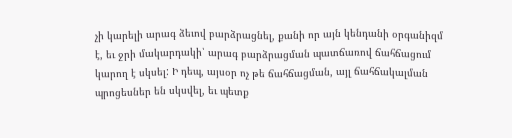չի կարելի արագ ձեւով բարձրացնել, քանի որ այն կենդանի օրգանիզմ է, եւ ջրի մակարդակի՝ արագ բարձրացման պատճառով ճահճացում կարող է սկսել: Ի դեպ, այսօր ոչ թե ճահճացման, այլ ճահճակալման պրոցեսներ են սկսվել, եւ պետք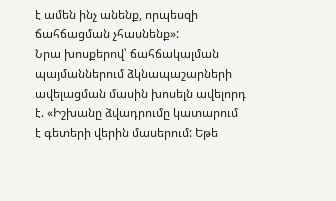է ամեն ինչ անենք, որպեսզի ճահճացման չհասնենք»:
Նրա խոսքերով՝ ճահճակալման պայմաններում ձկնապաշարների ավելացման մասին խոսելն ավելորդ է. «Իշխանը ձվադրումը կատարում է գետերի վերին մասերում: Եթե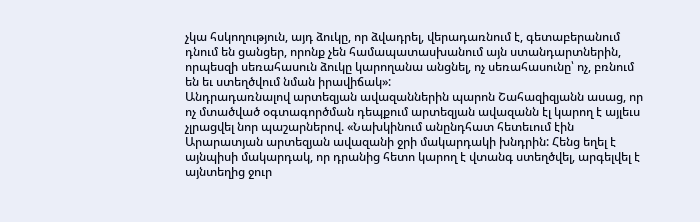չկա հսկողություն, այդ ձուկը, որ ձվադրել, վերադառնում է, գետաբերանում դնում են ցանցեր, որոնք չեն համապատասխանում այն ստանդարտներին, որպեսզի սեռահասուն ձուկը կարողանա անցնել, ոչ սեռահասունը՝ ոչ, բռնում են եւ ստեղծվում նման իրավիճակ»:
Անդրադառնալով արտեզյան ավազաններին պարոն Շահազիզյանն ասաց, որ ոչ մտածված օգտագործման դեպքում արտեզյան ավազանն էլ կարող է այլեւս չլրացվել նոր պաշարներով. «Նախկինում անընդհատ հետեւում էին Արարատյան արտեզյան ավազանի ջրի մակարդակի խնդրին: Հենց եղել է այնպիսի մակարդակ, որ դրանից հետո կարող է վտանգ ստեղծվել, արգելվել է այնտեղից ջուր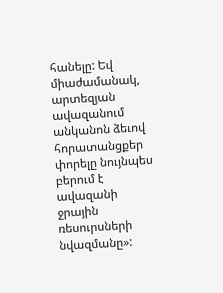հանելը: Եվ միաժամանակ, արտեզյան ավազանում անկանոն ձեւով հորատանցքեր փորելը նույնպես բերում է ավազանի ջրային ռեսուրսների նվազմանը»: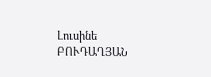Լուսինե ԲՈՒԴԱՂՅԱՆ